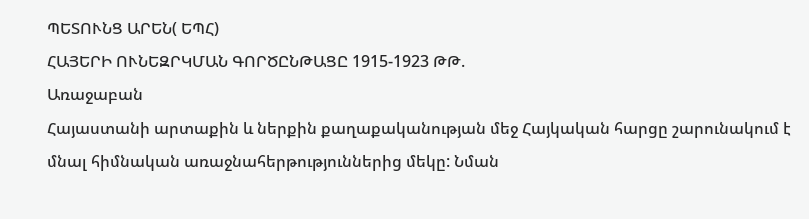ՊԵՏՈՒՆՑ ԱՐԵՆ( ԵՊՀ)
ՀԱՅԵՐԻ ՈՒՆԵԶՐԿՄԱՆ ԳՈՐԾԸՆԹԱՑԸ 1915-1923 ԹԹ.
Առաջաբան
Հայաստանի արտաքին և ներքին քաղաքականության մեջ Հայկական հարցը շարունակում է մնալ հիմնական առաջնահերթություններից մեկը: Նման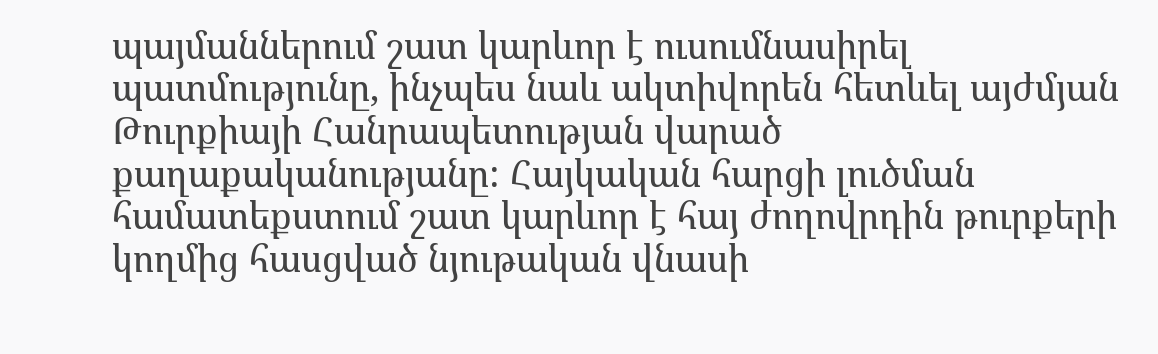պայմաններում շատ կարևոր է ուսումնասիրել պատմությունը, ինչպես նաև ակտիվորեն հետևել այժմյան Թուրքիայի Հանրապետության վարած քաղաքականությանը: Հայկական հարցի լուծման համատեքստում շատ կարևոր է հայ ժողովրդին թուրքերի կողմից հասցված նյութական վնասի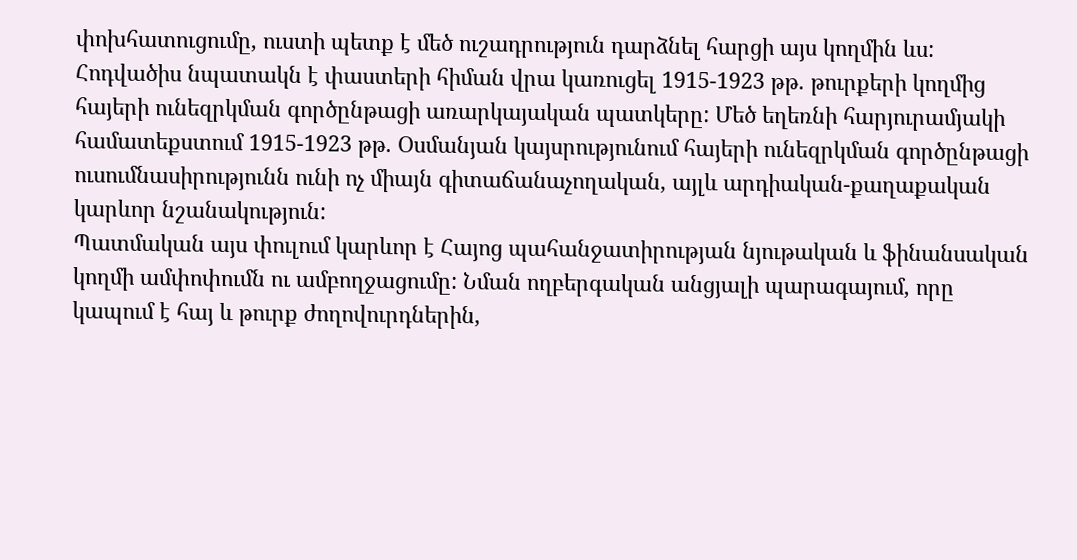փոխհատուցումը, ուստի պետք է մեծ ուշադրություն դարձնել հարցի այս կողմին ևս: Հոդվածիս նպատակն է փաստերի հիման վրա կառուցել 1915-1923 թթ. թուրքերի կողմից հայերի ունեզրկման գործընթացի առարկայական պատկերը: Մեծ եղեռնի հարյուրամյակի համատեքստում 1915-1923 թթ. Օսմանյան կայսրությունում հայերի ունեզրկման գործընթացի ուսումնասիրությունն ունի ոչ միայն գիտաճանաչողական, այլև արդիական-քաղաքական կարևոր նշանակություն:
Պատմական այս փուլում կարևոր է Հայոց պահանջատիրության նյութական և ֆինանսական կողմի ամփոփումն ու ամբողջացումը: Նման ողբերգական անցյալի պարագայում, որը կապում է հայ և թուրք ժողովուրդներին,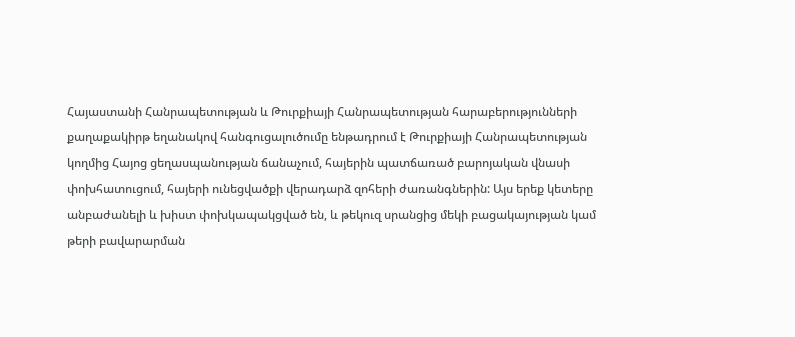Հայաստանի Հանրապետության և Թուրքիայի Հանրապետության հարաբերությունների քաղաքակիրթ եղանակով հանգուցալուծումը ենթադրում է Թուրքիայի Հանրապետության կողմից Հայոց ցեղասպանության ճանաչում, հայերին պատճառած բարոյական վնասի փոխհատուցում, հայերի ունեցվածքի վերադարձ զոհերի ժառանգներին: Այս երեք կետերը անբաժանելի և խիստ փոխկապակցված են, և թեկուզ սրանցից մեկի բացակայության կամ թերի բավարարման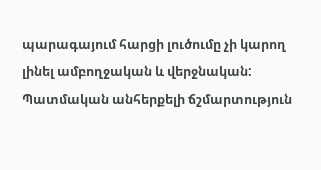պարագայում հարցի լուծումը չի կարող լինել ամբողջական և վերջնական:
Պատմական անհերքելի ճշմարտություն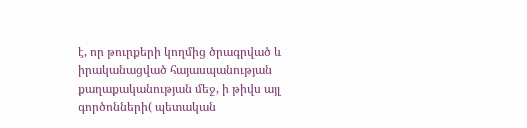է, որ թուրքերի կողմից ծրագրված և իրականացված հայասպանության քաղաքականության մեջ, ի թիվս այլ գործոնների( պետական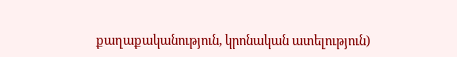քաղաքականություն, կրոնական ատելություն)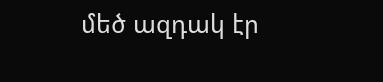մեծ ազդակ էր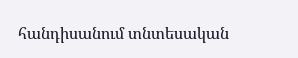հանդիսանում տնտեսական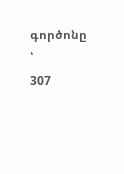գործոնը ՝
307